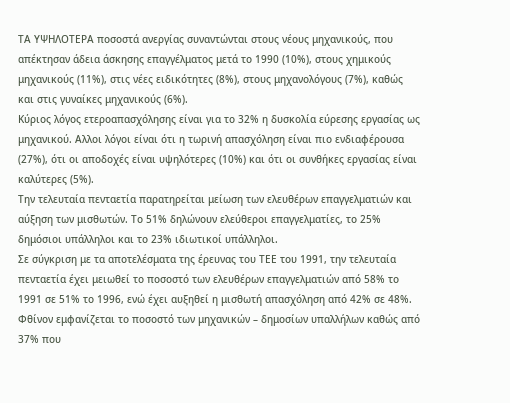ΤΑ ΥΨΗΛΟΤΕΡΑ ποσοστά ανεργίας συναντώνται στους νέους μηχανικούς, που απέκτησαν άδεια άσκησης επαγγέλματος μετά το 1990 (10%), στους χημικούς μηχανικούς (11%), στις νέες ειδικότητες (8%), στους μηχανολόγους (7%), καθώς και στις γυναίκες μηχανικούς (6%).
Κύριος λόγος ετεροαπασχόλησης είναι για το 32% η δυσκολία εύρεσης εργασίας ως μηχανικού. Αλλοι λόγοι είναι ότι η τωρινή απασχόληση είναι πιο ενδιαφέρουσα (27%), ότι οι αποδοχές είναι υψηλότερες (10%) και ότι οι συνθήκες εργασίας είναι καλύτερες (5%).
Την τελευταία πενταετία παρατηρείται μείωση των ελευθέρων επαγγελματιών και αύξηση των μισθωτών. Το 51% δηλώνουν ελεύθεροι επαγγελματίες, το 25% δημόσιοι υπάλληλοι και το 23% ιδιωτικοί υπάλληλοι.
Σε σύγκριση με τα αποτελέσματα της έρευνας του ΤΕΕ του 1991, την τελευταία πενταετία έχει μειωθεί το ποσοστό των ελευθέρων επαγγελματιών από 58% το 1991 σε 51% το 1996, ενώ έχει αυξηθεί η μισθωτή απασχόληση από 42% σε 48%.
Φθίνον εμφανίζεται το ποσοστό των μηχανικών – δημοσίων υπαλλήλων καθώς από 37% που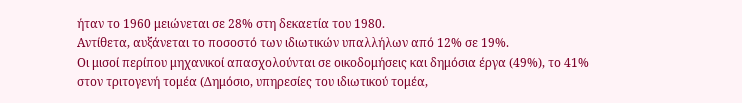ήταν το 1960 μειώνεται σε 28% στη δεκαετία του 1980.
Αντίθετα, αυξάνεται το ποσοστό των ιδιωτικών υπαλλήλων από 12% σε 19%.
Οι μισοί περίπου μηχανικοί απασχολούνται σε οικοδομήσεις και δημόσια έργα (49%), το 41% στον τριτογενή τομέα (Δημόσιο, υπηρεσίες του ιδιωτικού τομέα,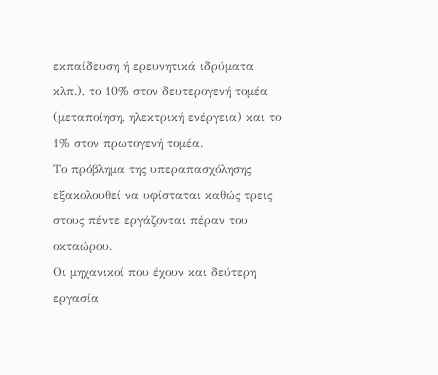εκπαίδευση ή ερευνητικά ιδρύματα κλπ.), το 10% στον δευτερογενή τομέα (μεταποίηση, ηλεκτρική ενέργεια) και το 1% στον πρωτογενή τομέα.
Το πρόβλημα της υπεραπασχόλησης εξακολουθεί να υφίσταται καθώς τρεις στους πέντε εργάζονται πέραν του οκταώρου.
Οι μηχανικοί που έχουν και δεύτερη εργασία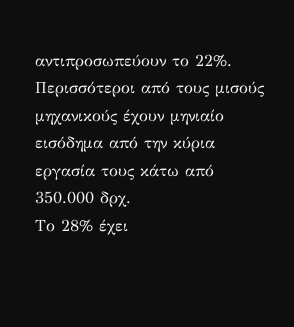αντιπροσωπεύουν το 22%.
Περισσότεροι από τους μισούς μηχανικούς έχουν μηνιαίο εισόδημα από την κύρια εργασία τους κάτω από 350.000 δρχ.
Το 28% έχει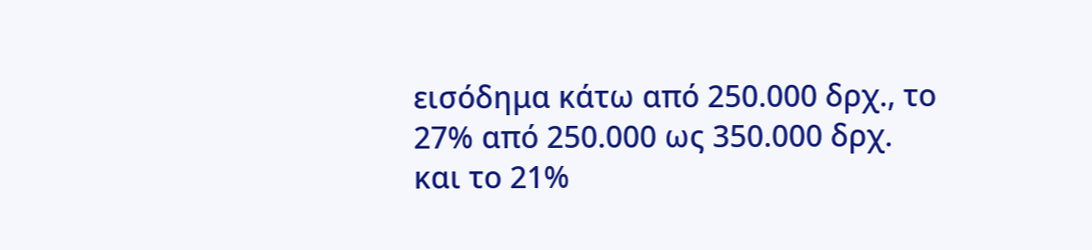εισόδημα κάτω από 250.000 δρχ., το 27% από 250.000 ως 350.000 δρχ. και το 21%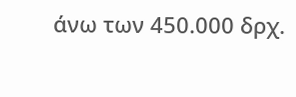άνω των 450.000 δρχ.